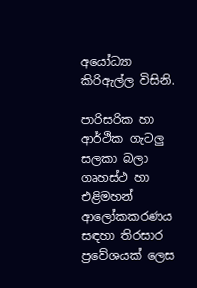අයෝධ්‍යා කිරිඇල්ල විසිනි.

පාරිසරික හා ආර්ථික ගැටලු සලකා බලා ගෘහස්ථ හා එළිමහන් ආලෝකකරණය සඳහා තිරසාර ප්‍රවේශයක් ලෙස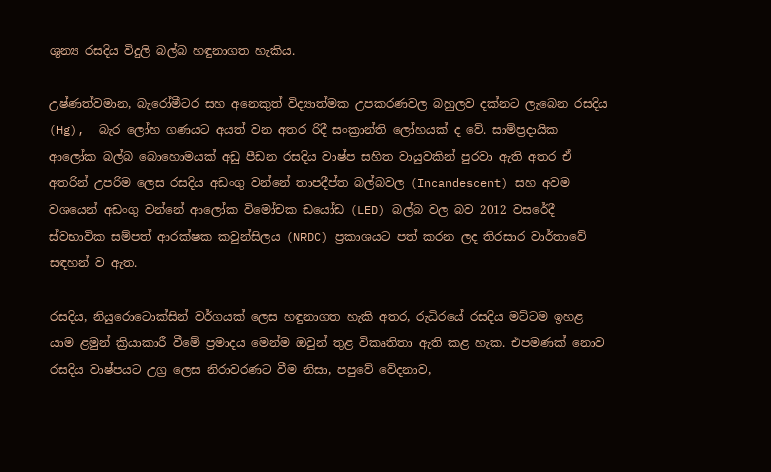ශුන්‍ය රසදිය විදුලි බල්බ හඳුනාගත හැකිය.

උෂ්ණත්වමාන, බැරෝමීටර සහ අනෙකුත් විද්‍යාත්මක උපකරණවල බහුලව දක්නට ලැබෙන රසදිය (Hg),  බැර ලෝහ ගණයට අයත් වන අතර රිදී සංක්‍රාන්ති ලෝහයක් ද වේ. සාම්ප්‍රදායික ආලෝක බල්බ බොහොමයක් අඩු පීඩන රසදිය වාෂ්ප සහිත වායුවකින් පුරවා ඇති අතර ඒ අතරින් උපරිම ලෙස රසදිය අඩංගු වන්නේ තාපදීප්ත බල්බවල (Incandescent) සහ අවම වශයෙන් අඩංගු වන්නේ ආලෝක විමෝචක ඩයෝඩ (LED) බල්බ වල බව 2012 වසරේදී ස්වභාවික සම්පත් ආරක්ෂක කවුන්සිලය (NRDC) ප්‍රකාශයට පත් කරන ලද තිරසාර වාර්තාවේ සඳහන් ව ඇත.

රසදිය, නියුරොටොක්සින් වර්ගයක් ලෙස හඳුනාගත හැකි අතර, රුධිරයේ රසදිය මට්ටම ඉහළ යාම ළමුන් ක්‍රියාකාරී වීමේ ප්‍රමාදය මෙන්ම ඔවුන් තුළ විකෘතිතා ඇති කළ හැක. එපමණක් නොව රසදිය වාෂ්පයට උග්‍ර ලෙස නිරාවරණට වීම නිසා, පපුවේ වේදනාව,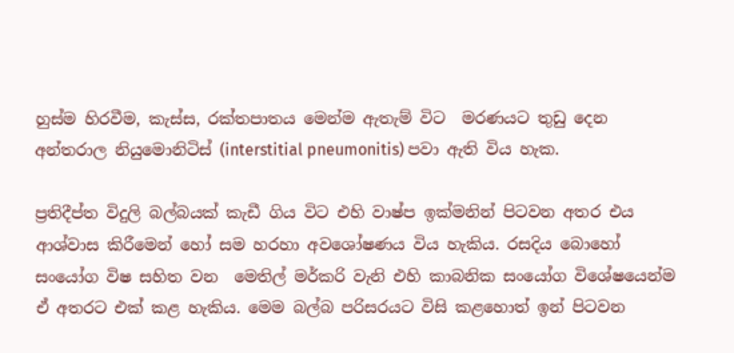හුස්ම හිරවීම, කැස්ස, රක්තපාතය මෙන්ම ඇතැම් විට  මරණයට තුඩු දෙන අන්තරාල නියුමොනිටිස් (interstitial pneumonitis) පවා ඇති විය හැක.

ප්‍රතිදීප්ත විදුලි බල්බයක් කැඩී ගිය විට එහි වාෂ්ප ඉක්මනින් පිටවන අතර එය ආශ්වාස කිරීමෙන් හෝ සම හරහා අවශෝෂණය විය හැකිය. රසදිය බොහෝ සංයෝග විෂ සහිත වන  මෙතිල් මර්කරි වැනි එහි කාබනික සංයෝග විශේෂයෙන්ම ඒ අතරට එක් කළ හැකිය. මෙම බල්බ පරිසරයට විසි කළහොත් ඉන් පිටවන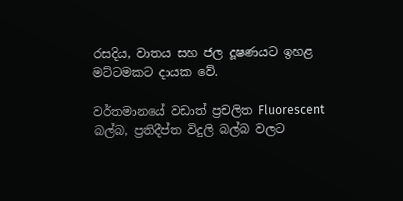රසදිය, වාතය සහ ජල දූෂණයට ඉහළ මට්ටමකට දායක වේ.

වර්තමානයේ වඩාත් ප්‍රචලිත Fluorescent බල්බ, ප්‍රතිදීප්ත විදුලි බල්බ වලට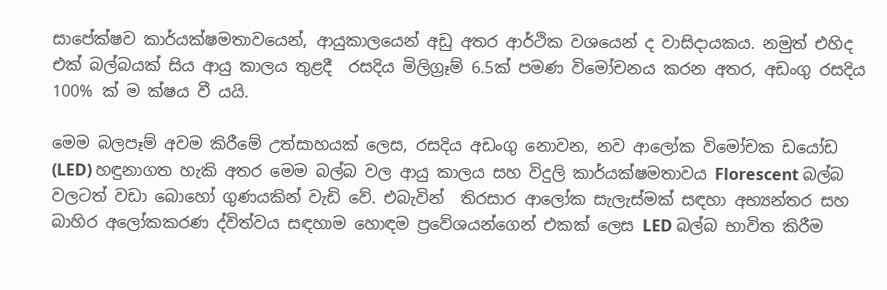සාපේක්ෂව කාර්යක්ෂමතාවයෙන්, ආයුකාලයෙන් අඩු අතර ආර්ථික වශයෙන් ද වාසිදායකය. නමුත් එහිද එක් බල්බයක් සිය ආයු කාලය තුළදී  රසදිය මිලිග්‍රෑම් 6.5ක් පමණ විමෝචනය කරන අතර, අඩංගු රසදිය  100% ක් ම ක්ෂය වී යයි.

මෙම බලපෑම් අවම කිරීමේ උත්සාහයක් ලෙස, රසදිය අඩංගු නොවන, නව ආලෝක විමෝචක ඩයෝඩ (LED) හඳුනාගත හැකි අතර මෙම බල්බ වල ආයු කාලය සහ විදුලි කාර්යක්ෂමතාවය Florescent බල්බ වලටත් වඩා බොහෝ ගුණයකින් වැඩි වේ. එබැවින්  තිරසාර ආලෝක සැලැස්මක් සඳහා අභ්‍යන්තර සහ බාහිර අලෝකකරණ ද්විත්වය සඳහාම හොඳම ප්‍රවේශයන්ගෙන් එකක් ලෙස LED බල්බ භාවිත කිරීම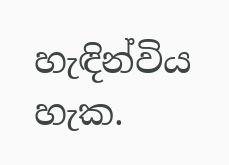හැඳින්විය හැක.